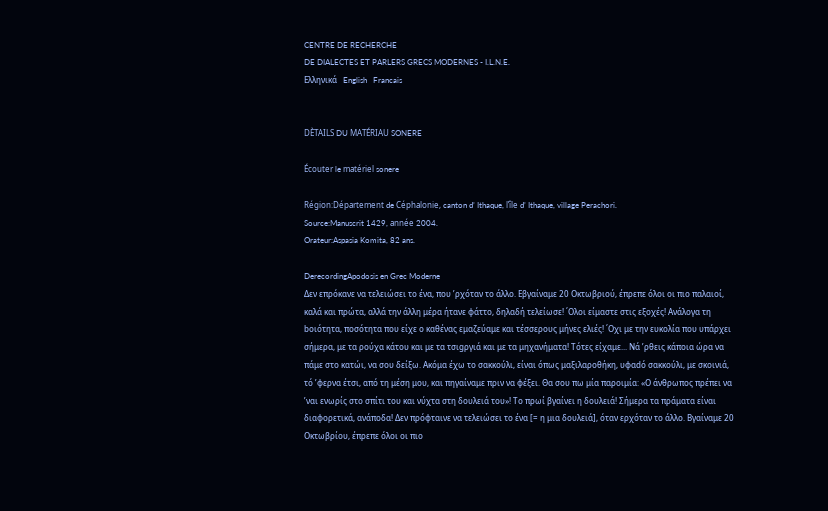CENTRE DE RECHERCHE
DE DIALECTES ET PARLERS GRECS MODERNES - I.L.N.E.
Ελληνικά   English   Francais


DÈTAILS DU MATÉRIAU SONERE

Écouter le matériel sonere

Région:Département de Céphalonie, canton d’ Ithaque, l’île d’ Ithaque, village Perachori.
Source:Manuscrit 1429, année 2004.
Orateur:Aspasia Komita, 82 ans.

DerecordingApodosis en Grec Moderne
Δεν επρόκανε να τελειώσει το ένα, που ’ρχόταν το άλλο. Εβγαίναμε 20 Οκτωβριού, έπρεπε όλοι οι πιο παλαιοί, καλά και πρώτα, αλλά την άλλη μέρα ήτανε φάττο, δηλαδή τελείωσε! ΄Ολοι είμαστε στις εξοχές! Ανάλογα τη bοιότητα, ποσότητα που είχε ο καθένας εμαζεύαμε και τέσσερους μήνες ελιές! ΄Οχι με την ευκολία που υπάρχει σήμερα, με τα ρούχα κάτου και με τα τσιgργιά και με τα μηχανήματα! Τότες είχαμε... Νά ’ρθεις κάποια ώρα να πάμε στο κατώι, να σου δείξω. Ακόμα έχω το σακκούλι, είναι όπως μαξιλαροθήκη, υφαdό σακκούλι, με σκοινιά, τό ’φερνα έτσι, από τη μέση μου, και πηγαίναμε πριν να φέξει. Θα σου πω μία παροιμία: «Ο άνθρωπος πρέπει να ’ναι ενωρίς στο σπίτι του και νύχτα στη δουλειά του»! Το πρωί βγαίνει η δουλειά! Σήμερα τα πράματα είναι διαφορετικά, ανάποδα! Δεν πρόφταινε να τελειώσει το ένα [= η μια δουλειά], όταν ερχόταν το άλλο. Βγαίναμε 20 Οκτωβρίου, έπρεπε όλοι οι πιο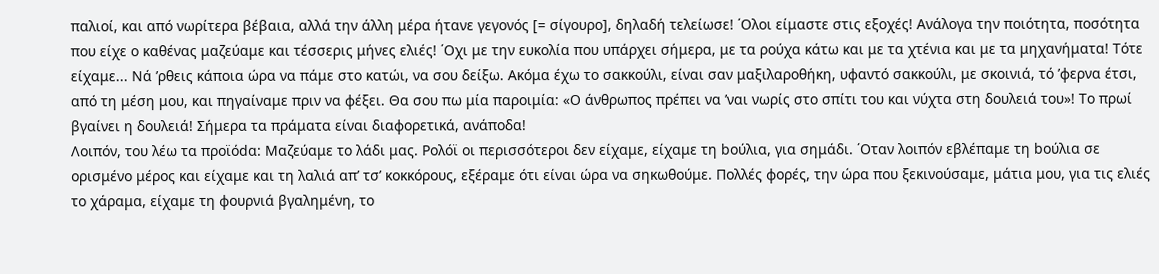παλιοί, και από νωρίτερα βέβαια, αλλά την άλλη μέρα ήτανε γεγονός [= σίγουρο], δηλαδή τελείωσε! ΄Ολοι είμαστε στις εξοχές! Ανάλογα την ποιότητα, ποσότητα που είχε ο καθένας μαζεύαμε και τέσσερις μήνες ελιές! ΄Οχι με την ευκολία που υπάρχει σήμερα, με τα ρούχα κάτω και με τα χτένια και με τα μηχανήματα! Τότε είχαμε... Νά ’ρθεις κάποια ώρα να πάμε στο κατώι, να σου δείξω. Ακόμα έχω το σακκούλι, είναι σαν μαξιλαροθήκη, υφαντό σακκούλι, με σκοινιά, τό ’φερνα έτσι, από τη μέση μου, και πηγαίναμε πριν να φέξει. Θα σου πω μία παροιμία: «Ο άνθρωπος πρέπει να ’ναι νωρίς στο σπίτι του και νύχτα στη δουλειά του»! Το πρωί βγαίνει η δουλειά! Σήμερα τα πράματα είναι διαφορετικά, ανάποδα!
Λοιπόν, του λέω τα προϊόdα: Μαζεύαμε το λάδι μας. Ρολόϊ οι περισσότεροι δεν είχαμε, είχαμε τη bούλια, για σημάδι. ΄Οταν λοιπόν εβλέπαμε τη bούλια σε ορισμένο μέρος και είχαμε και τη λαλιά απ’ τσ’ κοκκόρους, εξέραμε ότι είναι ώρα να σηκωθούμε. Πολλές φορές, την ώρα που ξεκινούσαμε, μάτια μου, για τις ελιές το χάραμα, είχαμε τη φουρνιά βγαλημένη, το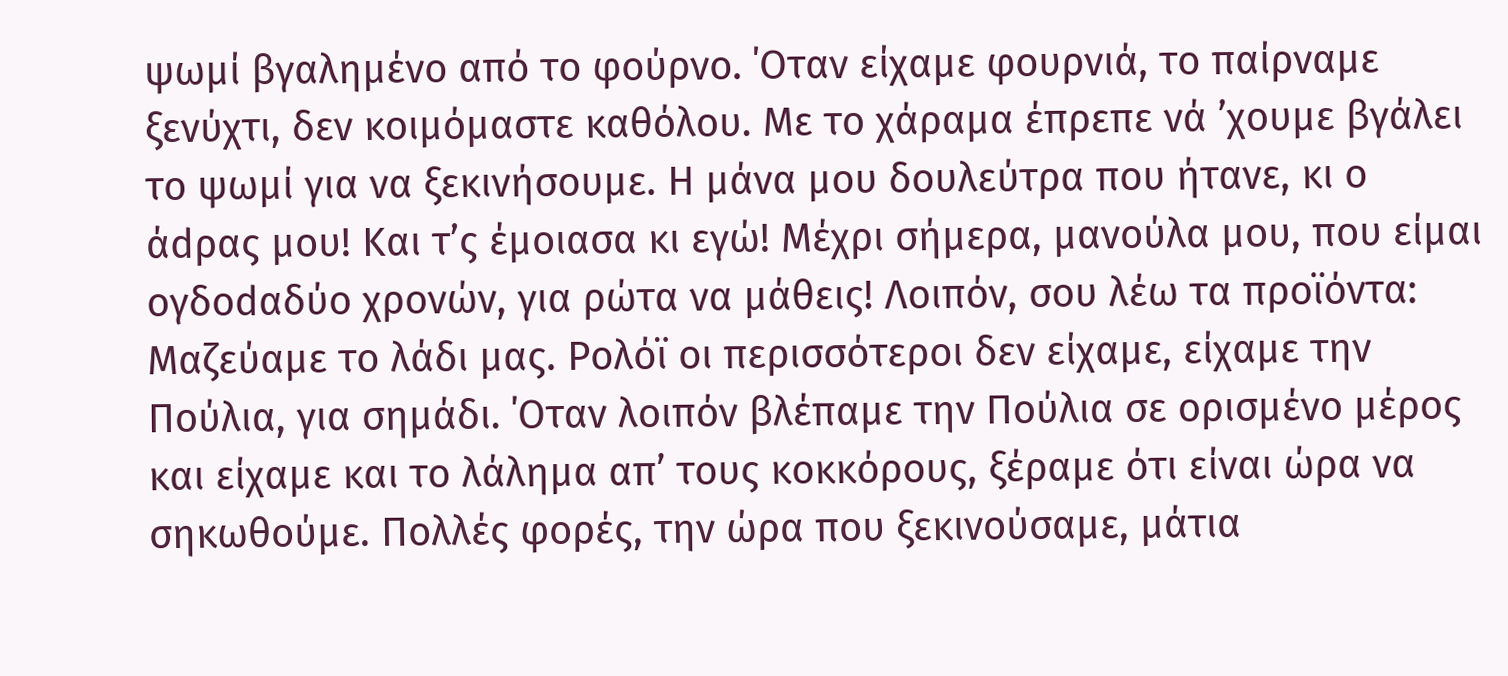ψωμί βγαλημένο από το φούρνο. ΄Οταν είχαμε φουρνιά, το παίρναμε ξενύχτι, δεν κοιμόμαστε καθόλου. Με το χάραμα έπρεπε νά ’χουμε βγάλει το ψωμί για να ξεκινήσουμε. Η μάνα μου δουλεύτρα που ήτανε, κι ο άdρας μου! Και τ’ς έμοιασα κι εγώ! Μέχρι σήμερα, μανούλα μου, που είμαι ογδοdαδύο χρονών, για ρώτα να μάθεις! Λοιπόν, σου λέω τα προϊόντα: Μαζεύαμε το λάδι μας. Ρολόϊ οι περισσότεροι δεν είχαμε, είχαμε την Πούλια, για σημάδι. ΄Οταν λοιπόν βλέπαμε την Πούλια σε ορισμένο μέρος και είχαμε και το λάλημα απ’ τους κοκκόρους, ξέραμε ότι είναι ώρα να σηκωθούμε. Πολλές φορές, την ώρα που ξεκινούσαμε, μάτια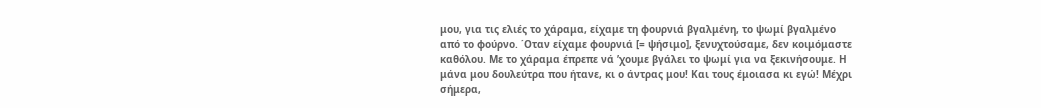μου, για τις ελιές το χάραμα, είχαμε τη φουρνιά βγαλμένη, το ψωμί βγαλμένο από το φούρνο. ΄Οταν είχαμε φουρνιά [= ψήσιμο], ξενυχτούσαμε, δεν κοιμόμαστε καθόλου. Με το χάραμα έπρεπε νά ’χουμε βγάλει το ψωμί για να ξεκινήσουμε. Η μάνα μου δουλεύτρα που ήτανε, κι ο άντρας μου! Και τους έμοιασα κι εγώ! Μέχρι σήμερα,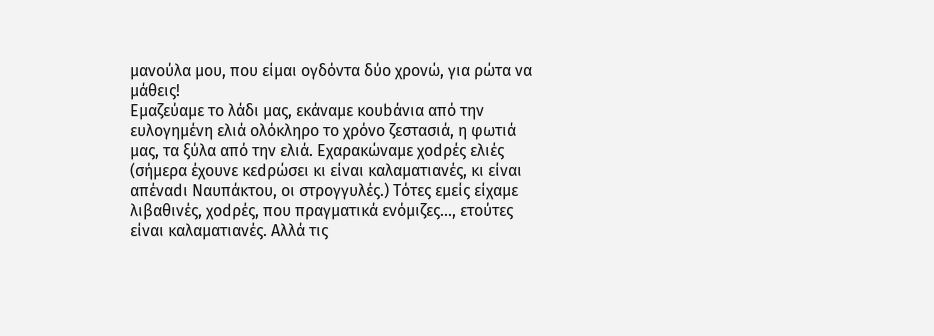μανούλα μου, που είμαι ογδόντα δύο χρονώ, για ρώτα να μάθεις!
Εμαζεύαμε το λάδι μας, εκάναμε κουbάνια από την ευλογημένη ελιά ολόκληρο το χρόνο ζεστασιά, η φωτιά μας, τα ξύλα από την ελιά. Εχαρακώναμε χοdρές ελιές (σήμερα έχουνε κεdρώσει κι είναι καλαματιανές, κι είναι απέναdι Ναυπάκτου, οι στρογγυλές.) Τότες εμείς είχαμε λιβαθινές, χοdρές, που πραγματικά ενόμιζες..., ετούτες είναι καλαματιανές. Αλλά τις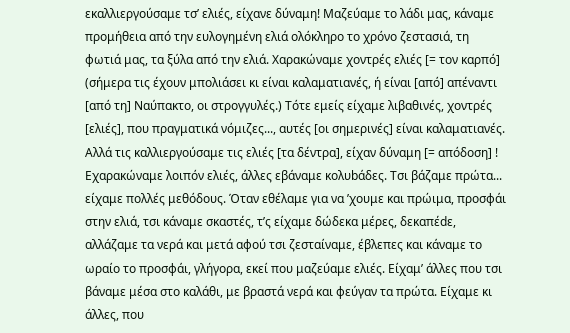εκαλλιεργούσαμε τσ’ ελιές, είχανε δύναμη! Μαζεύαμε το λάδι μας, κάναμε προμήθεια από την ευλογημένη ελιά ολόκληρο το χρόνο ζεστασιά, τη φωτιά μας, τα ξύλα από την ελιά. Χαρακώναμε χοντρές ελιές [= τον καρπό] (σήμερα τις έχουν μπολιάσει κι είναι καλαματιανές, ή είναι [από] απέναντι [από τη] Ναύπακτο, οι στρογγυλές.) Τότε εμείς είχαμε λιβαθινές, χοντρές [ελιές], που πραγματικά νόμιζες..., αυτές [οι σημερινές] είναι καλαματιανές. Αλλά τις καλλιεργούσαμε τις ελιές [τα δέντρα], είχαν δύναμη [= απόδοση] !
Εχαρακώναμε λοιπόν ελιές, άλλες εβάναμε κολυbάδες. Τσι βάζαμε πρώτα... είχαμε πολλές μεθόδους. Όταν εθέλαμε για να ’χουμε και πρώιμα, προσφάι στην ελιά, τσι κάναμε σκαστές, τ’ς είχαμε δώδεκα μέρες, δεκαπέdε, αλλάζαμε τα νερά και μετά αφού τσι ζεσταίναμε, έβλεπες και κάναμε το ωραίο το προσφάι, γλήγορα, εκεί που μαζεύαμε ελιές. Είχαμ’ άλλες που τσι βάναμε μέσα στο καλάθι, με βραστά νερά και φεύγαν τα πρώτα. Είχαμε κι άλλες, που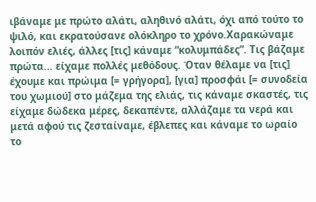ιβάναμε με πρώτο αλάτι, αληθινό αλάτι, όχι από τούτο το ψιλό, και εκρατούσανε ολόκληρο το χρόνο.Χαρακώναμε λοιπόν ελιές, άλλες [τις] κάναμε “κολυμπάδες”. Τις βάζαμε πρώτα... είχαμε πολλές μεθόδους. Όταν θέλαμε να [τις] έχουμε και πρώιμα [= γρήγορα], [για] προσφάι [= συνοδεία του χωμιού] στο μάζεμα της ελιάς, τις κάναμε σκαστές, τις είχαμε δώδεκα μέρες, δεκαπέντε, αλλάζαμε τα νερά και μετά αφού τις ζεσταίναμε, έβλεπες και κάναμε το ωραίο το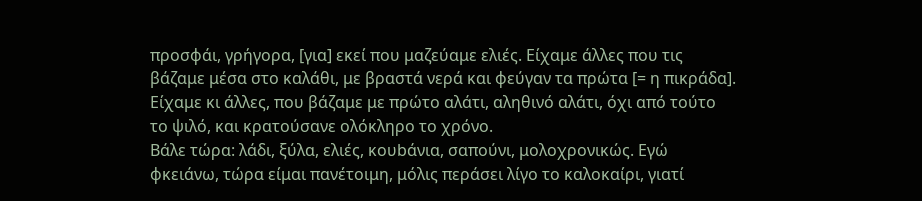προσφάι, γρήγορα, [για] εκεί που μαζεύαμε ελιές. Είχαμε άλλες που τις βάζαμε μέσα στο καλάθι, με βραστά νερά και φεύγαν τα πρώτα [= η πικράδα]. Είχαμε κι άλλες, που βάζαμε με πρώτο αλάτι, αληθινό αλάτι, όχι από τούτο το ψιλό, και κρατούσανε ολόκληρο το χρόνο.
Βάλε τώρα: λάδι, ξύλα, ελιές, κουbάνια, σαπούνι, μολοχρονικώς. Εγώ φκειάνω, τώρα είμαι πανέτοιμη, μόλις περάσει λίγο το καλοκαίρι, γιατί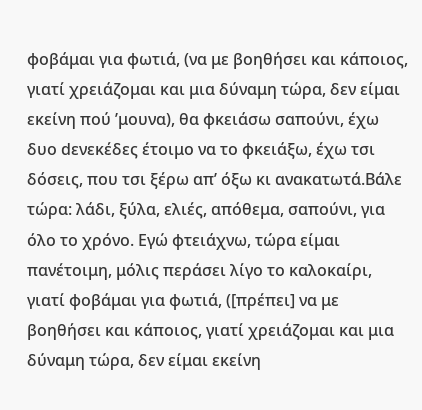φοβάμαι για φωτιά, (να με βοηθήσει και κάποιος, γιατί χρειάζομαι και μια δύναμη τώρα, δεν είμαι εκείνη πού ’μουνα), θα φκειάσω σαπούνι, έχω δυο dενεκέδες έτοιμο να το φκειάξω, έχω τσι δόσεις, που τσι ξέρω απ’ όξω κι ανακατωτά.Βάλε τώρα: λάδι, ξύλα, ελιές, απόθεμα, σαπούνι, για όλο το χρόνο. Εγώ φτειάχνω, τώρα είμαι πανέτοιμη, μόλις περάσει λίγο το καλοκαίρι, γιατί φοβάμαι για φωτιά, ([πρέπει] να με βοηθήσει και κάποιος, γιατί χρειάζομαι και μια δύναμη τώρα, δεν είμαι εκείνη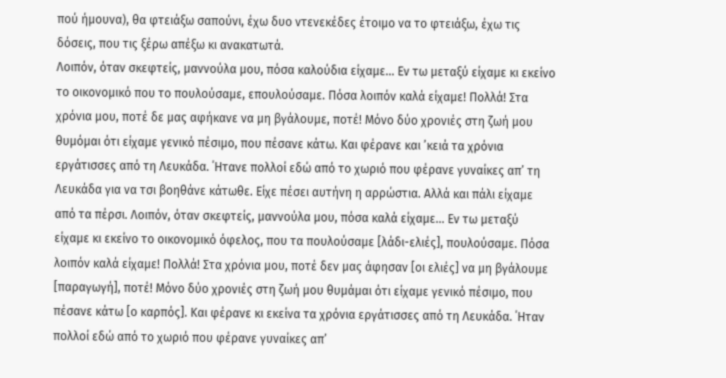πού ήμουνα), θα φτειάξω σαπούνι, έχω δυο ντενεκέδες έτοιμο να το φτειάξω, έχω τις δόσεις, που τις ξέρω απέξω κι ανακατωτά.
Λοιπόν, όταν σκεφτείς, μαννούλα μου, πόσα καλούδια είχαμε... Εν τω μεταξύ είχαμε κι εκείνο το οικονομικό που το πουλούσαμε, επουλούσαμε. Πόσα λοιπόν καλά είχαμε! Πολλά! Στα χρόνια μου, ποτέ δε μας αφήκανε να μη βγάλουμε, ποτέ! Μόνο δύο χρονιές στη ζωή μου θυμόμαι ότι είχαμε γενικό πέσιμο, που πέσανε κάτω. Και φέρανε και ’κειά τα χρόνια εργάτισσες από τη Λευκάδα. ΄Ητανε πολλοί εδώ από το χωριό που φέρανε γυναίκες απ’ τη Λευκάδα για να τσι βοηθάνε κάτωθε. Είχε πέσει αυτήνη η αρρώστια. Αλλά και πάλι είχαμε από τα πέρσι. Λοιπόν, όταν σκεφτείς, μαννούλα μου, πόσα καλά είχαμε... Εν τω μεταξύ είχαμε κι εκείνο το οικονομικό όφελος, που τα πουλούσαμε [λάδι-ελιές], πουλούσαμε. Πόσα λοιπόν καλά είχαμε! Πολλά! Στα χρόνια μου, ποτέ δεν μας άφησαν [οι ελιές] να μη βγάλουμε [παραγωγή], ποτέ! Μόνο δύο χρονιές στη ζωή μου θυμάμαι ότι είχαμε γενικό πέσιμο, που πέσανε κάτω [ο καρπός]. Και φέρανε κι εκείνα τα χρόνια εργάτισσες από τη Λευκάδα. ΄Ηταν πολλοί εδώ από το χωριό που φέρανε γυναίκες απ’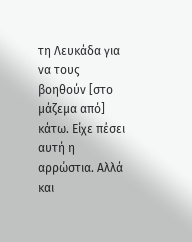τη Λευκάδα για να τους βοηθούν [στο μάζεμα από] κάτω. Είχε πέσει αυτή η αρρώστια. Αλλά και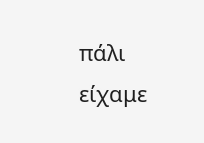πάλι είχαμε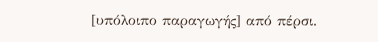[υπόλοιπο παραγωγής] από πέρσι.